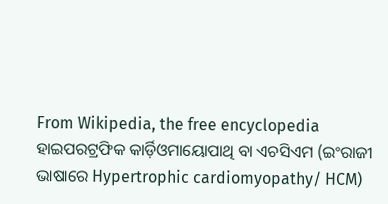From Wikipedia, the free encyclopedia
ହାଇପରଟ୍ରଫିକ କାର୍ଡ଼ିଓମାୟୋପାଥି ବା ଏଚସିଏମ (ଇଂରାଜୀ ଭାଷାରେ Hypertrophic cardiomyopathy/ HCM)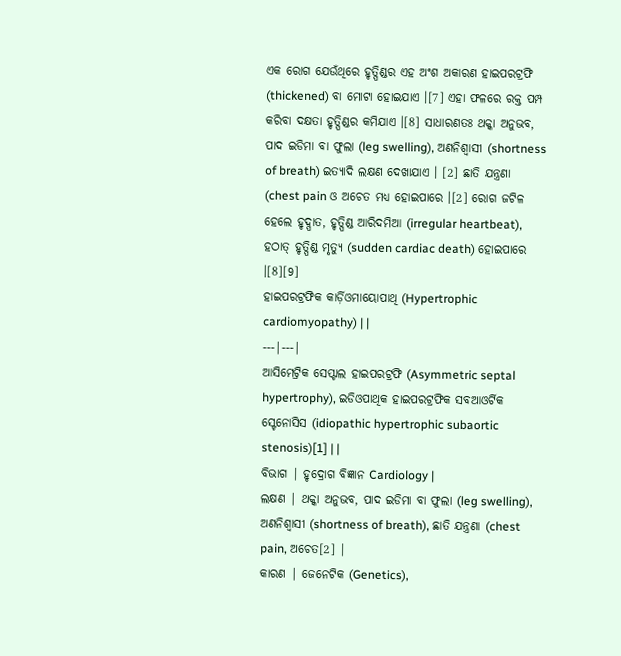ଏକ ରୋଗ ଯେଉଁଥିରେ ହୃତ୍ପିଣ୍ଡର ଏହ ଅଂଶ ଅକାରଣ ହାଇପରଟ୍ରଫି (thickened) ବା ମୋଟା ହୋଇଯାଏ ।[7] ଏହା ଫଳରେ ରକ୍ତ ପମ୍ପ କରିବା ଦକ୍ଷତା ହୃତ୍ପିଣ୍ଡର କମିଯାଏ ।[8] ସାଧାରଣତଃ ଥକ୍କା ଅନୁଭବ, ପାଦ ଇଡିମା ବା ଫୁଲା (leg swelling), ଅଣନିଶ୍ୱାସୀ (shortness of breath) ଇତ୍ୟାଦି ଲକ୍ଷଣ ଦେଖାଯାଏ । [2] ଛାତି ଯନ୍ତ୍ରଣା (chest pain ଓ ଅଚେତ ମଧ୍ୟ ହୋଇପାରେ ।[2] ରୋଗ ଜଟିଳ ହେଲେ ହୃଦ୍ପାତ, ହୃତ୍ପିଣ୍ଡ ଆରିଦମିଆ (irregular heartbeat), ହଠାତ୍ ହୃତ୍ପିଣ୍ଡ ମୃତ୍ୟୁ (sudden cardiac death) ହୋଇପାରେ ।[8][9]
ହାଇପରଟ୍ରଫିକ କାର୍ଡ଼ିଓମାୟୋପାଥି (Hypertrophic cardiomyopathy) | |
---|---|
ଆସିମେଟ୍ରିକ ସେପ୍ଟାଲ ହାଇପରଟ୍ରଫି (Asymmetric septal hypertrophy), ଇଡିଓପାଥିକ ହାଇପରଟ୍ରଫିକ ସବଆଓର୍ଟିକ ସ୍ଟେନୋସିସ (idiopathic hypertrophic subaortic stenosis)[1] | |
ବିଭାଗ | ହୃଦ୍ରୋଗ ବିଜ୍ଞାନ Cardiology |
ଲକ୍ଷଣ | ଥକ୍କା ଅନୁଭବ, ପାଦ ଇଡିମା ବା ଫୁଲା (leg swelling), ଅଣନିଶ୍ୱାସୀ (shortness of breath), ଛାତି ଯନ୍ତ୍ରଣା (chest pain, ଅଚେତ[2] |
କାରଣ | ଜେନେଟିକ (Genetics),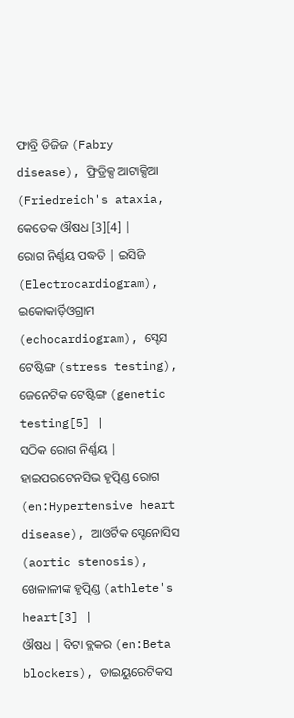ଫାବ୍ରି ଡିଜିଜ (Fabry disease), ଫ୍ରିଡ୍ରିକ୍ସ ଆଟାକ୍ସିଆ (Friedreich's ataxia, କେତେକ ଔଷଧ [3][4] |
ରୋଗ ନିର୍ଣ୍ଣୟ ପଦ୍ଧତି | ଇସିଜି (Electrocardiogram), ଇକୋକାର୍ଡ଼ିଓଗ୍ରାମ (echocardiogram), ସ୍ଟେସ ଟେଷ୍ଟିଙ୍ଗ (stress testing), ଜେନେଟିକ ଟେଷ୍ଟିଙ୍ଗ (genetic testing[5] |
ସଠିକ ରୋଗ ନିର୍ଣ୍ଣୟ | ହାଇପରଟେନସିଭ ହୃତ୍ପିଣ୍ଡ ରୋଗ (en:Hypertensive heart disease), ଆଓର୍ଟିକ ସ୍ଟେନୋସିସ (aortic stenosis), ଖେଳାଳୀଙ୍କ ହୃତ୍ପିଣ୍ଡ (athlete's heart[3] |
ଔଷଧ | ବିଟା ବ୍ଲକର (en:Beta blockers), ଡାଇୟୁରେଟିକସ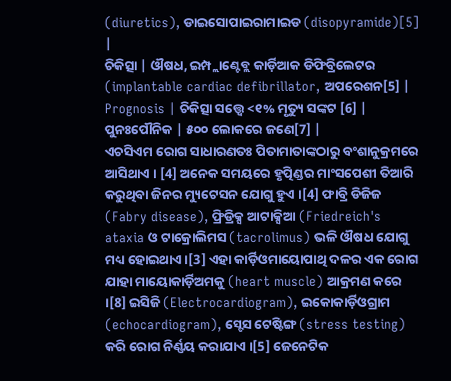(diuretics), ଡାଇସୋପାଇରାମାଇଡ (disopyramide)[5] |
ଚିକିତ୍ସା | ଔଷଧ, ଇମ୍ପ୍ଲାଣ୍ଟେବ୍ଲ କାର୍ଡ଼ିଆକ ଡିଫିବ୍ରିଲେଟର (implantable cardiac defibrillator, ଅପରେଶନ[5] |
Prognosis | ଚିକିତ୍ସା ସତ୍ତ୍ୱେ <୧% ମୃତ୍ୟୁ ସଙ୍କଟ [6] |
ପୁନଃପୌନିକ | ୫୦୦ ଲୋକରେ ଜଣେ[7] |
ଏଚସିଏମ ରୋଗ ସାଧାରଣତଃ ପିତାମାତାଙ୍କଠାରୁ ବଂଶାନୁକ୍ରମରେ ଆସିଥାଏ । [4] ଅନେକ ସମୟରେ ହୃତ୍ପିଣ୍ଡର ମାଂସପେଶୀ ତିଆରି କରୁଥିବା ଜିନର ମ୍ୟୁଟେସନ ଯୋଗୁ ହୁଏ ।[4] ଫାବ୍ରି ଡିଜିଜ (Fabry disease), ଫ୍ରିଡ୍ରିକ୍ସ ଆଟାକ୍ସିଆ (Friedreich's ataxia ଓ ଟାକ୍ରୋଲିମସ (tacrolimus) ଭଳି ଔଷଧ ଯୋଗୁ ମଧ୍ୟ ହୋଇଥାଏ ।[3] ଏହା କାର୍ଡ଼ିଓମାୟୋପାଥି ଦଳର ଏକ ରୋଗ ଯାହା ମାୟୋକାର୍ଡ଼ିଅମକୁ (heart muscle) ଆକ୍ରମଣ କରେ ।[8] ଇସିଜି (Electrocardiogram), ଇକୋକାର୍ଡ଼ିଓଗ୍ରାମ (echocardiogram), ସ୍ଟେସ ଟେଷ୍ଟିଙ୍ଗ (stress testing) କରି ରୋଗ ନିର୍ଣ୍ଣୟ କରାଯାଏ ।[5] ଜେନେଟିକ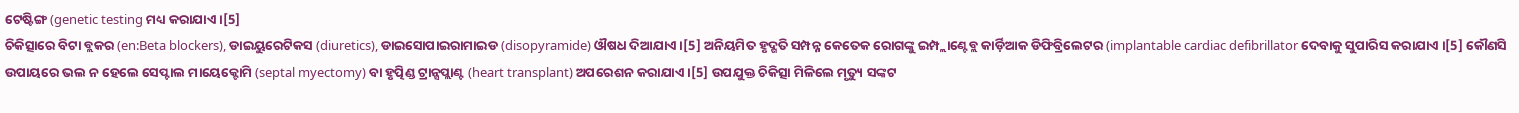ଟେଷ୍ଟିଙ୍ଗ (genetic testing ମଧ୍ୟ କରାଯାଏ ।[5]
ଚିକିତ୍ସାରେ ବିଟା ବ୍ଲକର (en:Beta blockers), ଡାଇୟୁରେଟିକସ (diuretics), ଡାଇସୋପାଇରାମାଇଡ (disopyramide) ଔଷଧ ଦିଆଯାଏ ।[5] ଅନିୟମିତ ହୃଦ୍ଗତି ସମ୍ପନ୍ନ କେତେକ ରୋଗଙ୍କୁ ଇମ୍ପ୍ଲାଣ୍ଟେବ୍ଲ କାର୍ଡ଼ିଆକ ଡିଫିବ୍ରିଲେଟର (implantable cardiac defibrillator ଦେବାକୁ ସୁପାରିସ କରାଯାଏ ।[5] କୌଣସି ଉପାୟରେ ଭଲ ନ ହେଲେ ସେପ୍ଟାଲ ମାୟେକ୍ଟୋମି (septal myectomy) ବା ହୃତ୍ପିଣ୍ଡ ଟ୍ରାନ୍ସପ୍ଲାଣ୍ଟ (heart transplant) ଅପରେଶନ କରାଯାଏ ।[5] ଉପଯୁକ୍ତ ଚିକିତ୍ସା ମିଳିଲେ ମୃତ୍ୟୁ ସଙ୍କଟ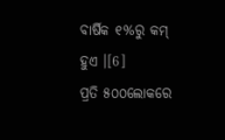ବାର୍ଷିକ ୧%ରୁ କମ୍ ହୁଏ ।[6]
ପ୍ରତି ୫୦୦ଲୋକରେ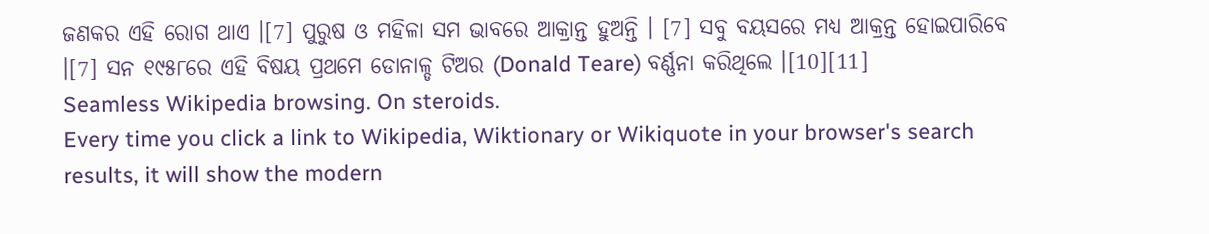ଜଣକର ଏହି ରୋଗ ଥାଏ ।[7] ପୁରୁଷ ଓ ମହିଳା ସମ ଭାବରେ ଆକ୍ରାନ୍ତ ହୁଅନ୍ତି । [7] ସବୁ ବୟସରେ ମଧ୍ୟ ଆକ୍ରନ୍ତ ହୋଇପାରିବେ ।[7] ସନ ୧୯୫୮ରେ ଏହି ବିଷୟ ପ୍ରଥମେ ଡୋନାଳ୍ଡ ଟିଅର (Donald Teare) ବର୍ଣ୍ଣନା କରିଥିଲେ ।[10][11]
Seamless Wikipedia browsing. On steroids.
Every time you click a link to Wikipedia, Wiktionary or Wikiquote in your browser's search results, it will show the modern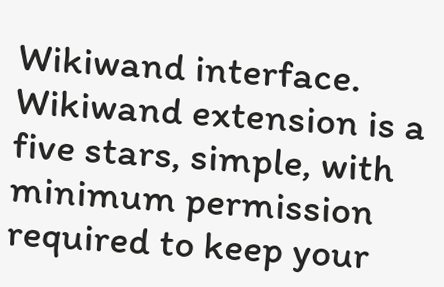Wikiwand interface.
Wikiwand extension is a five stars, simple, with minimum permission required to keep your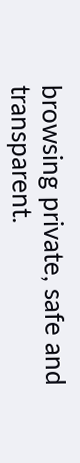browsing private, safe and transparent.